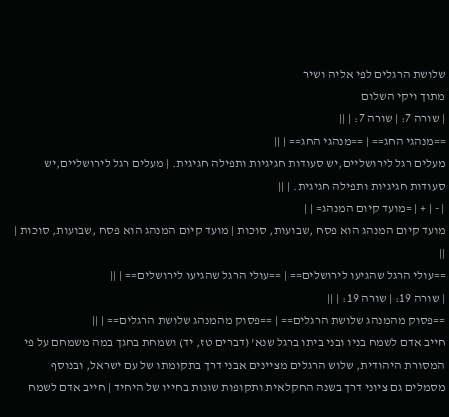שלושת הרגלים לפי אליה ושיר
מתוך ויקי השלום
| שורה 7: | שורה 7: | ||
==מנהגי החג== | ==מנהגי החג== | ||
מעלים רגל לירושליים,יש סעודות חגיגיות ותפילה חגיגית. | מעלים רגל לירושליים,יש סעודות חגיגיות ותפילה חגיגית. | ||
| - | + | =מועד קיום המנהג= | |
מועד קיום המנהג הוא פסח ,שבועות, סוכות | מועד קיום המנהג הוא פסח ,שבועות, סוכות | ||
==עולי הרגל שהגיעו לירושלים== | ==עולי הרגל שהגיעו לירושלים== | ||
| שורה 19: | שורה 19: | ||
==פסוק מהמנהג שלושת הרגלים== | ==פסוק מהמנהג שלושת הרגלים== | ||
חייב אדם לשמח בניו ובני ביתו ברגל שנא' (דברים טז, יד) ושמחת בחגך במה משמחם על פי המסורת היהודית, שלוש הרגלים מציינים אבני דרך בתקומתו של עם ישראל, ובנוסף מסמלים גם ציוני דרך בשנה החקלאית ותקופות שונות בחייו של היחיד | חייב אדם לשמח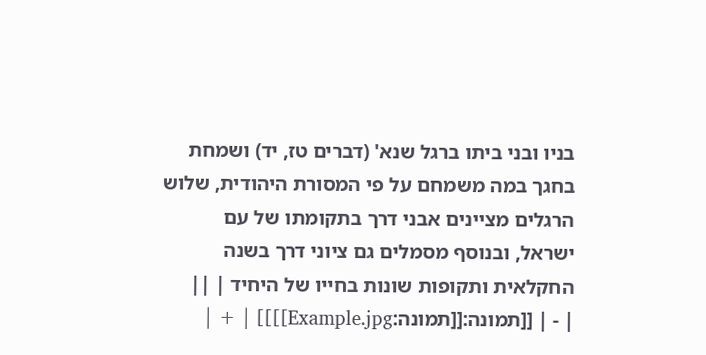בניו ובני ביתו ברגל שנא' (דברים טז, יד) ושמחת בחגך במה משמחם על פי המסורת היהודית, שלוש הרגלים מציינים אבני דרך בתקומתו של עם ישראל, ובנוסף מסמלים גם ציוני דרך בשנה החקלאית ותקופות שונות בחייו של היחיד | ||
| - | [[תמונה:[[תמונה:Example.jpg]]]] | + |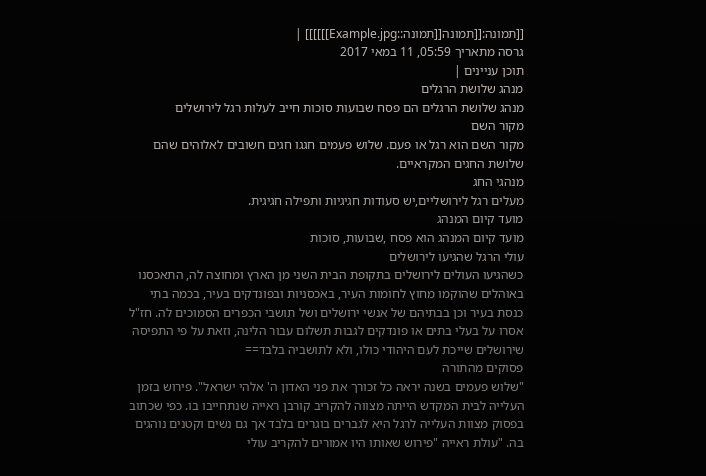[[תמונה:[[תמונה[[תמונה::Example.jpg]]]]]] |
גרסה מתאריך 05:59, 11 במאי 2017
תוכן עניינים |
מנהג שלושת הרגלים
מנהג שלושת הרגלים הם פסח שבועות סוכות חייב לעלות רגל לירושלים
מקור השם
מקור השם הוא רגל או פעם. שלוש פעמים חגגו חגים חשובים לאלוהים שהם שלושת החגים המקראיים.
מנהגי החג
מעלים רגל לירושליים,יש סעודות חגיגיות ותפילה חגיגית.
מועד קיום המנהג
מועד קיום המנהג הוא פסח ,שבועות, סוכות
עולי הרגל שהגיעו לירושלים
כשהגיעו העולים לירושלים בתקופת הבית השני מן הארץ ומחוצה לה, התאכסנו באוהלים שהוקמו מחוץ לחומות העיר, באכסניות ובפונדקים בעיר, בכמה בתי כנסת בעיר וכן בבתיהם של אנשי ירושלים ושל תושבי הכפרים הסמוכים לה. חז"ל אסרו על בעלי בתים או פונדקים לגבות תשלום עבור הלינה, וזאת על פי התפיסה שירושלים שייכת לעם היהודי כולו, ולא לתושביה בלבד==
פסוקים מהתורה
"שלוש פעמים בשנה יראה כל זכורך את פני האדון ה' אלהי ישראל". פירוש בזמן העלייה לבית המקדש הייתה מצווה להקריב קורבן ראייה שנתחייבו בו. כפי שכתוב בפסוק מצוות העלייה לרגל היא לגברים בוגרים בלבד אך גם נשים וקטנים נוהגים בה. "עולת ראייה "פירוש שאותו היו אמורים להקריב עולי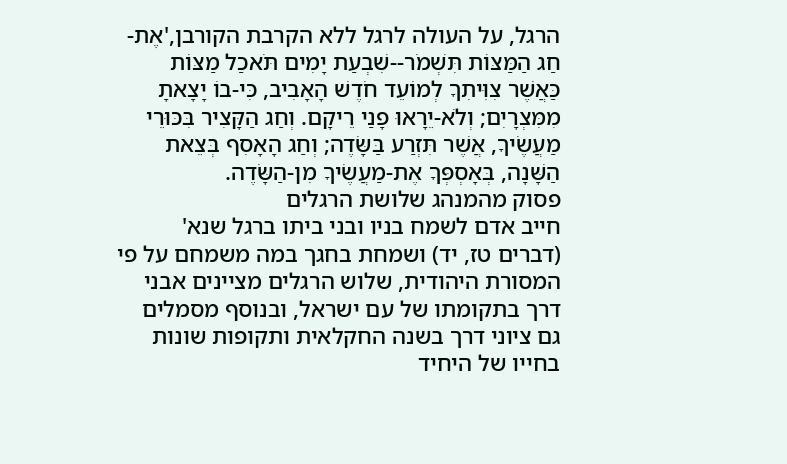הרגל, על העולה לרגל ללא הקרבת הקורבן,'אֶת-חַג הַמַּצּוֹת תִּשְׁמֹר--שִׁבְעַת יָמִים תֹּאכַל מַצּוֹת כַּאֲשֶׁר צִוִּיתִךָ לְמוֹעֵד חֹדֶשׁ הָאָבִיב, כִּי-בוֹ יָצָאתָ מִמִּצְרָיִם; וְלֹא-יֵרָאוּ פָנַי רֵיקָם. וְחַג הַקָּצִיר בִּכּוּרֵי מַעֲשֶׂיךָ, אֲשֶׁר תִּזְרַע בַּשָּׂדֶה; וְחַג הָאָסִף בְּצֵאת הַשָּׁנָה, בְּאָסְפְּךָ אֶת-מַעֲשֶׂיךָ מִן-הַשָּׂדֶה.
פסוק מהמנהג שלושת הרגלים
חייב אדם לשמח בניו ובני ביתו ברגל שנא' (דברים טז, יד) ושמחת בחגך במה משמחם על פי המסורת היהודית, שלוש הרגלים מציינים אבני דרך בתקומתו של עם ישראל, ובנוסף מסמלים גם ציוני דרך בשנה החקלאית ותקופות שונות בחייו של היחיד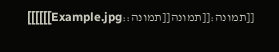[[תמונה:[[תמונה[[תמונה::Example.jpg]]]]]]